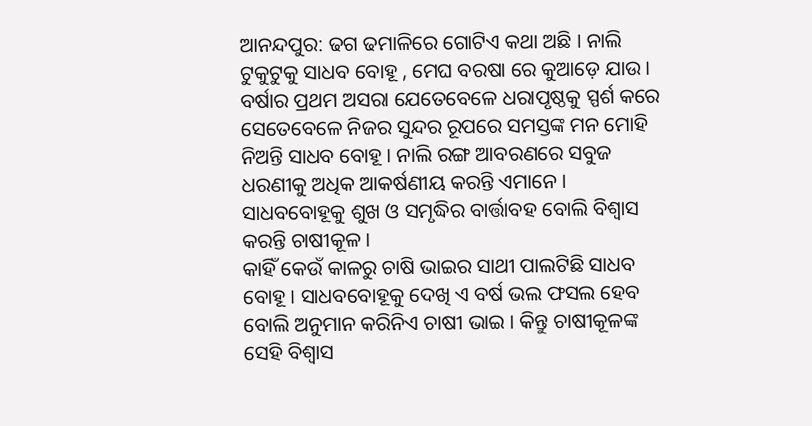ଆନନ୍ଦପୁର: ଢଗ ଢମାଳିରେ ଗୋଟିଏ କଥା ଅଛି । ନାଲି ଟୁକୁଟୁକୁ ସାଧବ ବୋହୂ , ମେଘ ବରଷା ରେ କୁଆଡ଼େ ଯାଉ । ବର୍ଷାର ପ୍ରଥମ ଅସରା ଯେତେବେଳେ ଧରାପୃଷ୍ଠକୁ ସ୍ପର୍ଶ କରେ ସେତେବେଳେ ନିଜର ସୁନ୍ଦର ରୂପରେ ସମସ୍ତଙ୍କ ମନ ମୋହି ନିଅନ୍ତି ସାଧବ ବୋହୂ । ନାଲି ରଙ୍ଗ ଆବରଣରେ ସବୁଜ ଧରଣୀକୁ ଅଧିକ ଆକର୍ଷଣୀୟ କରନ୍ତି ଏମାନେ । ସାଧବବୋହୂକୁ ଶୁଖ ଓ ସମୃଦ୍ଧିର ବାର୍ତ୍ତାବହ ବୋଲି ବିଶ୍ବାସ କରନ୍ତି ଚାଷୀକୂଳ ।
କାହିଁ କେଉଁ କାଳରୁ ଚାଷି ଭାଇର ସାଥୀ ପାଲଟିଛି ସାଧବ ବୋହୂ । ସାଧବବୋହୂକୁ ଦେଖି ଏ ବର୍ଷ ଭଲ ଫସଲ ହେବ ବୋଲି ଅନୁମାନ କରିନିଏ ଚାଷୀ ଭାଇ । କିନ୍ତୁ ଚାଷୀକୂଳଙ୍କ ସେହି ବିଶ୍ବାସ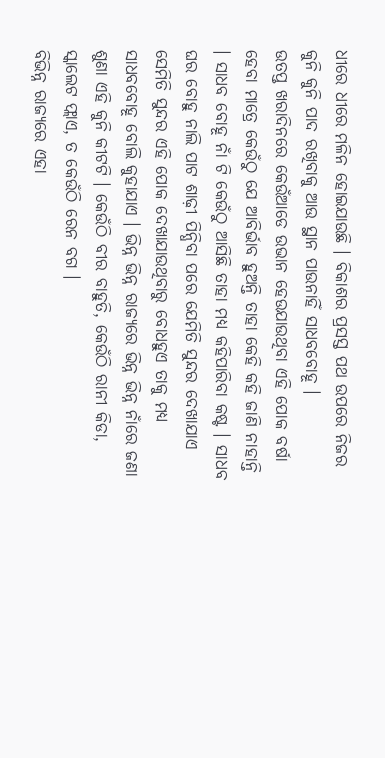ଧୀରେ ଧୀରେ ମଳିନ ହୋଇଯାଉଛି । ବିକାଶର ପ୍ରସସ୍ତ ପଥ ଉପରେ ନିଜର କୁନି କୁନି ପାଦ ରଖିବାକୁ ଆଉ ସ୍ଥାନ ପାଉନାହିଁ ସାଧବବୋହୂ ।
ଉତପ୍ତ ଖରାଦିନରେ କେଉଁଆଡେ ଉଭାନ ହେଉଯାଉଥିବା ଏହି ପୋକ ବର୍ଷା ହେବା ମାତ୍ରେ କେଉଁଠୁ ଯେ ଆବିର୍ଭାବ ହୁଅନ୍ତି ତାହା କେହି କହି ଜାଣି ନାହାନ୍ତି । ସାଧବ ବୋହୂ ନାଁ ଟି କେଉଁଠୁ ଆସିଛି ତାହା ମଧ୍ୟ କହିପାରିବା କଷ୍ଟ । ସାଧବ ଘର ବୋହୁ ନାଲି ପାଟ ଶାଢ଼ୀ ପିନ୍ଧିବା ପରେ ଯେମିତି ସୁନ୍ଦର ଦେଖାଯାଏ ସେମିତି ସୁନ୍ଦର ଏହି ପୋକ ଦେଖାଯାଉଥିବାରୁ ବୋଧହୁଏ ତାକୁ ମଧ୍ୟ ସାଧବବୋହୂ ବୋଲି କୁହାଯାଏ । ଭିନ୍ନ ଭିନ୍ନ ରାଜ୍ୟରେ ଭିନ୍ନ ଭିନ୍ନ ନାଁରେ ଜଣା ଶୁଣା ଏହି କୁନି କୀଟଟି । କେଉଁଠି ବୀର ବାହୁତି, କେଉଁଠି ରାନୀ କିଡା, ସ୍କାଲେଟ ଫ୍ଲାଏ, ତ କେଉଁଠି ରେନ ବଗ ।
ବିଭିନ୍ନ ରାଜ୍ୟରେ ଏହା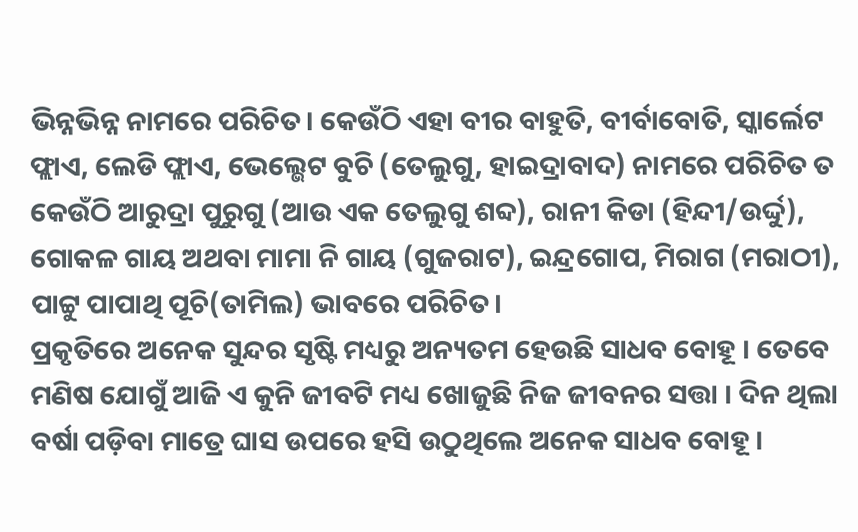ଭିନ୍ନଭିନ୍ନ ନାମରେ ପରିଚିତ। କେଉଁଠି ଏହା ବୀର ବାହୁତି, ବୀର୍ବାବୋତି, ସ୍କାର୍ଲେଟ ଫ୍ଲାଏ, ଲେଡି ଫ୍ଲାଏ, ଭେଲ୍ଭେଟ ବୁଚି (ତେଲୁଗୁ, ହାଇଦ୍ରାବାଦ) ନାମରେ ପରିଚିତ ତ କେଉଁଠି ଆରୁଦ୍ରା ପୁରୁଗୁ (ଆଉ ଏକ ତେଲୁଗୁ ଶବ୍ଦ), ରାନୀ କିଡା (ହିନ୍ଦୀ/ଉର୍ଦ୍ଦୁ), ଗୋକଳ ଗାୟ ଅଥବା ମାମା ନି ଗାୟ (ଗୁଜରାଟ), ଇନ୍ଦ୍ରଗୋପ, ମିରାଗ (ମରାଠୀ), ପାଟ୍ଟୁ ପାପାଥି ପୂଚି(ତାମିଲ) ଭାବରେ ପରିଚିତ।
ପ୍ରକୃତିରେ ଅନେକ ସୁନ୍ଦର ସୃଷ୍ଟି ମଧ୍ୟରୁ ଅନ୍ୟତମ ହେଉଛି ସାଧବ ବୋହୂ । ତେବେ ମଣିଷ ଯୋଗୁଁ ଆଜି ଏ କୁନି ଜୀବଟି ମଧ୍ୟ ଖୋଜୁଛି ନିଜ ଜୀବନର ସତ୍ତା । ଦିନ ଥିଲା ବର୍ଷା ପଡ଼ିବା ମାତ୍ରେ ଘାସ ଉପରେ ହସି ଉଠୁଥିଲେ ଅନେକ ସାଧବ ବୋହୂ ।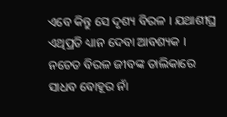ଏବେ କିନ୍ତୁ ସେ ଦୃଶ୍ୟ ବିରଳ । ଯଥାଶୀଘ୍ର ଏଥିପ୍ରତି ଧ୍ୟାନ ଦେବା ଆବଶ୍ୟକ । ନଚେତ ବିରଳ ଜୀବଙ୍କ ତାଲିକାରେ ସାଧବ ବୋହୂର ନାଁ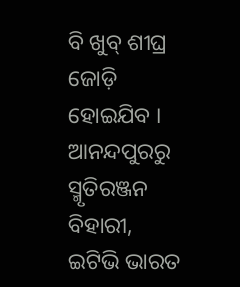ବି ଖୁବ୍ ଶୀଘ୍ର ଜୋଡ଼ି ହୋଇଯିବ ।
ଆନନ୍ଦପୁରରୁ ସ୍ମୃତିରଞ୍ଜନ ବିହାରୀ, ଇଟିଭି ଭାରତ